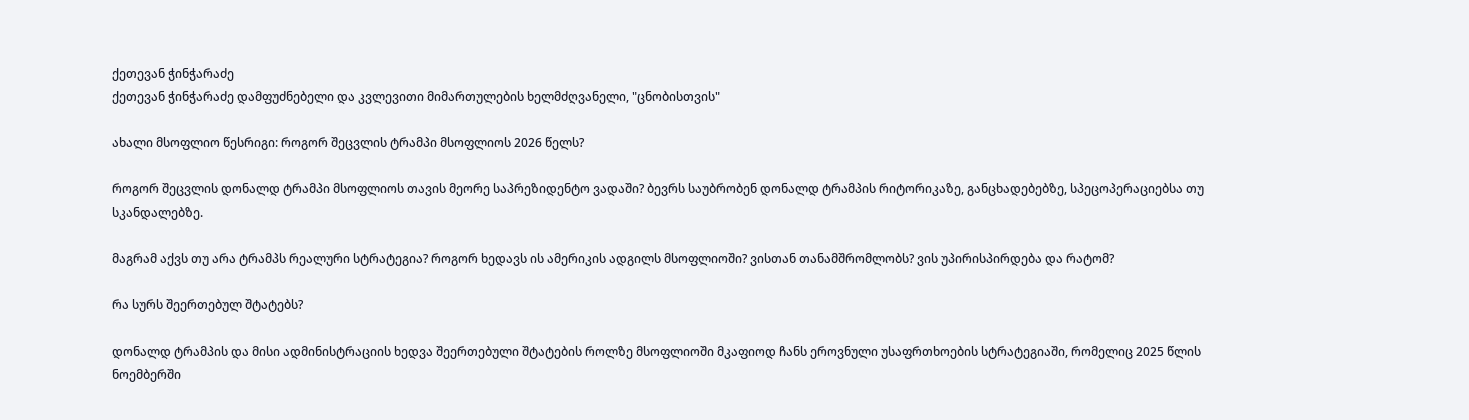ქეთევან ჭინჭარაძე
ქეთევან ჭინჭარაძე დამფუძნებელი და კვლევითი მიმართულების ხელმძღვანელი, "ცნობისთვის"

ახალი მსოფლიო წესრიგი: როგორ შეცვლის ტრამპი მსოფლიოს 2026 წელს?

როგორ შეცვლის დონალდ ტრამპი მსოფლიოს თავის მეორე საპრეზიდენტო ვადაში? ბევრს საუბრობენ დონალდ ტრამპის რიტორიკაზე, განცხადებებზე, სპეცოპერაციებსა თუ სკანდალებზე.

მაგრამ აქვს თუ არა ტრამპს რეალური სტრატეგია? როგორ ხედავს ის ამერიკის ადგილს მსოფლიოში? ვისთან თანამშრომლობს? ვის უპირისპირდება და რატომ?

რა სურს შეერთებულ შტატებს?

დონალდ ტრამპის და მისი ადმინისტრაციის ხედვა შეერთებული შტატების როლზე მსოფლიოში მკაფიოდ ჩანს ეროვნული უსაფრთხოების სტრატეგიაში, რომელიც 2025 წლის ნოემბერში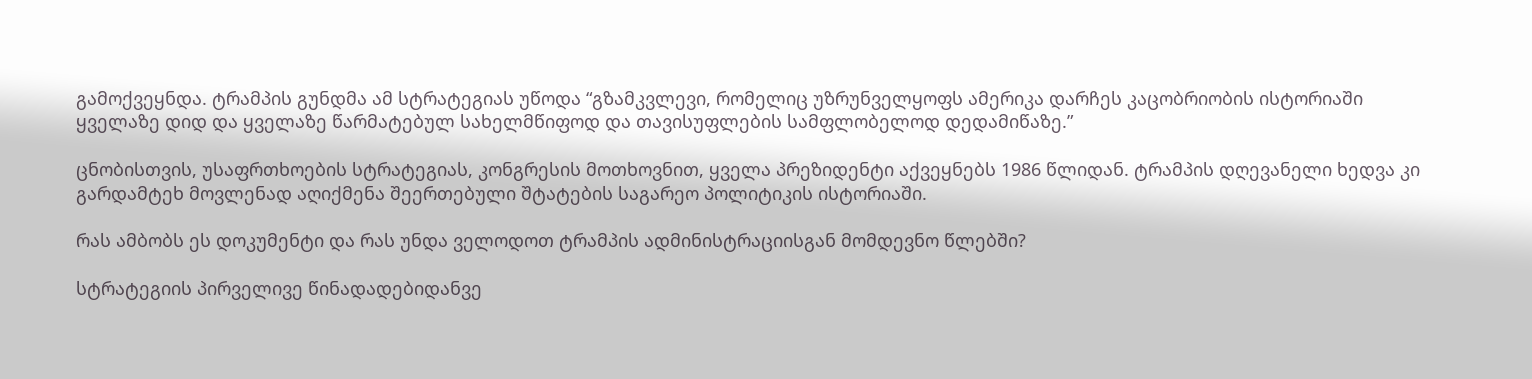გამოქვეყნდა. ტრამპის გუნდმა ამ სტრატეგიას უწოდა “გზამკვლევი, რომელიც უზრუნველყოფს ამერიკა დარჩეს კაცობრიობის ისტორიაში ყველაზე დიდ და ყველაზე წარმატებულ სახელმწიფოდ და თავისუფლების სამფლობელოდ დედამიწაზე.”

ცნობისთვის, უსაფრთხოების სტრატეგიას, კონგრესის მოთხოვნით, ყველა პრეზიდენტი აქვეყნებს 1986 წლიდან. ტრამპის დღევანელი ხედვა კი გარდამტეხ მოვლენად აღიქმენა შეერთებული შტატების საგარეო პოლიტიკის ისტორიაში.

რას ამბობს ეს დოკუმენტი და რას უნდა ველოდოთ ტრამპის ადმინისტრაციისგან მომდევნო წლებში?

სტრატეგიის პირველივე წინადადებიდანვე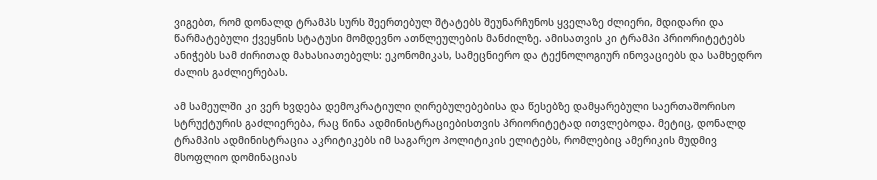ვიგებთ, რომ დონალდ ტრამპს სურს შეერთებულ შტატებს შეუნარჩუნოს ყველაზე ძლიერი, მდიდარი და წარმატებული ქვეყნის სტატუსი მომდევნო ათწლეულების მანძილზე. ამისათვის კი ტრამპი პრიორიტეტებს ანიჭებს სამ ძირითად მახასიათებელს: ეკონომიკას, სამეცნიერო და ტექნოლოგიურ ინოვაციებს და სამხედრო ძალის გაძლიერებას.

ამ სამეულში კი ვერ ხვდება დემოკრატიული ღირებულებებისა და წესებზე დამყარებული საერთაშორისო სტრუქტურის გაძლიერება, რაც წინა ადმინისტრაციებისთვის პრიორიტეტად ითვლებოდა. მეტიც, დონალდ ტრამპის ადმინისტრაცია აკრიტიკებს იმ საგარეო პოლიტიკის ელიტებს, რომლებიც ამერიკის მუდმივ მსოფლიო დომინაციას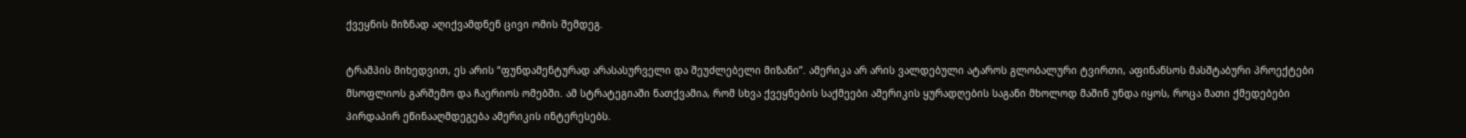ქვეყნის მიზნად აღიქვამდნენ ცივი ომის შემდეგ.

ტრამპის მიხედვით, ეს არის “ფუნდამენტურად არასასურველი და შეუძლებელი მიზანი”. ამერიკა არ არის ვალდებული ატაროს გლობალური ტვირთი, აფინანსოს მასშტაბური პროექტები მსოფლიოს გარშემო და ჩაერიოს ომებში. ამ სტრატეგიაში ნათქვამია, რომ სხვა ქვეყნების საქმეები ამერიკის ყურადღების საგანი მხოლოდ მაშინ უნდა იყოს, როცა მათი ქმედებები პირდაპირ ეწინააღმდეგება ამერიკის ინტერესებს.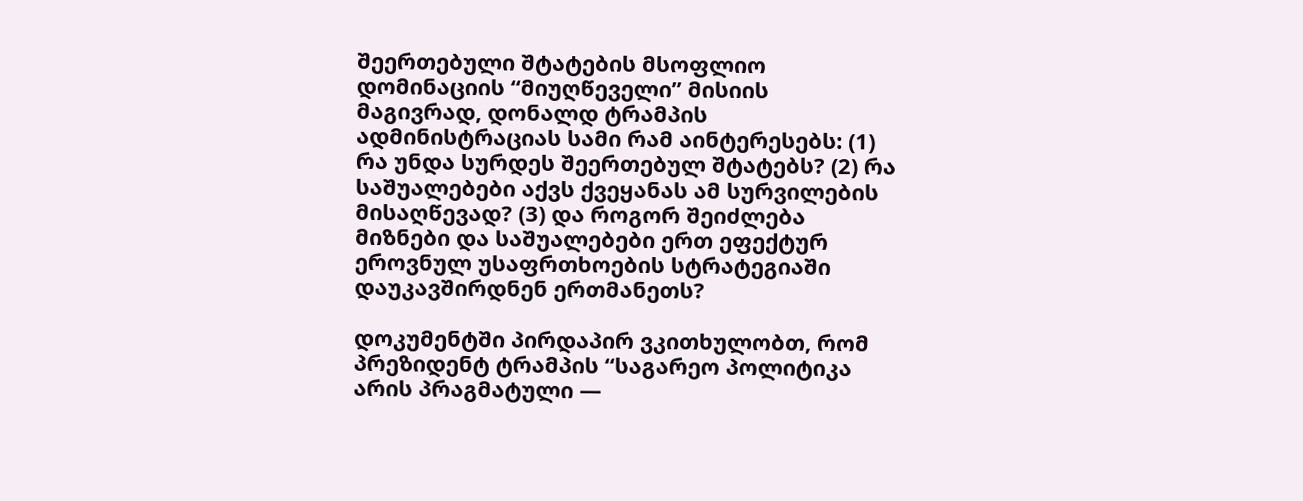შეერთებული შტატების მსოფლიო დომინაციის “მიუღწეველი” მისიის მაგივრად, დონალდ ტრამპის ადმინისტრაციას სამი რამ აინტერესებს: (1) რა უნდა სურდეს შეერთებულ შტატებს? (2) რა საშუალებები აქვს ქვეყანას ამ სურვილების მისაღწევად? (3) და როგორ შეიძლება მიზნები და საშუალებები ერთ ეფექტურ ეროვნულ უსაფრთხოების სტრატეგიაში დაუკავშირდნენ ერთმანეთს?

დოკუმენტში პირდაპირ ვკითხულობთ, რომ პრეზიდენტ ტრამპის “საგარეო პოლიტიკა არის პრაგმატული —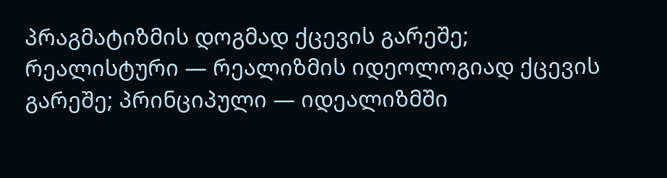პრაგმატიზმის დოგმად ქცევის გარეშე; რეალისტური — რეალიზმის იდეოლოგიად ქცევის გარეშე; პრინციპული — იდეალიზმში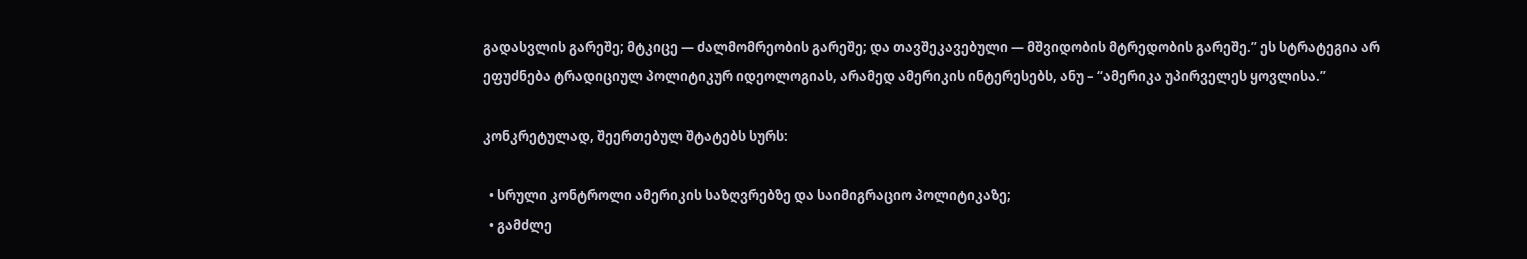გადასვლის გარეშე; მტკიცე — ძალმომრეობის გარეშე; და თავშეკავებული — მშვიდობის მტრედობის გარეშე.” ეს სტრატეგია არ ეფუძნება ტრადიციულ პოლიტიკურ იდეოლოგიას, არამედ ამერიკის ინტერესებს, ანუ – “ამერიკა უპირველეს ყოვლისა.”

კონკრეტულად, შეერთებულ შტატებს სურს:

  • სრული კონტროლი ამერიკის საზღვრებზე და საიმიგრაციო პოლიტიკაზე;
  • გამძლე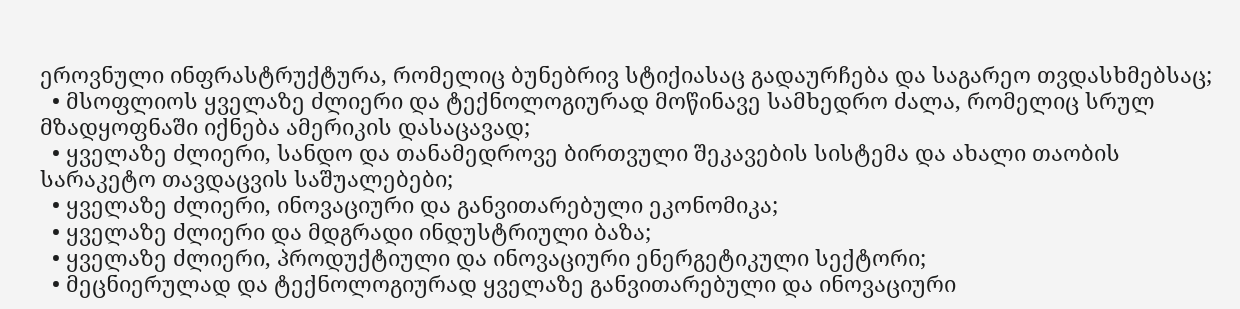ეროვნული ინფრასტრუქტურა, რომელიც ბუნებრივ სტიქიასაც გადაურჩება და საგარეო თვდასხმებსაც;
  • მსოფლიოს ყველაზე ძლიერი და ტექნოლოგიურად მოწინავე სამხედრო ძალა, რომელიც სრულ მზადყოფნაში იქნება ამერიკის დასაცავად;
  • ყველაზე ძლიერი, სანდო და თანამედროვე ბირთვული შეკავების სისტემა და ახალი თაობის სარაკეტო თავდაცვის საშუალებები;
  • ყველაზე ძლიერი, ინოვაციური და განვითარებული ეკონომიკა;
  • ყველაზე ძლიერი და მდგრადი ინდუსტრიული ბაზა;
  • ყველაზე ძლიერი, პროდუქტიული და ინოვაციური ენერგეტიკული სექტორი;
  • მეცნიერულად და ტექნოლოგიურად ყველაზე განვითარებული და ინოვაციური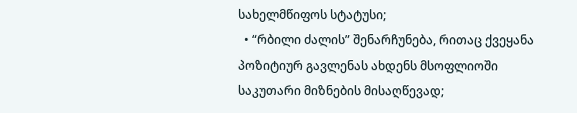სახელმწიფოს სტატუსი;
  • “რბილი ძალის” შენარჩუნება, რითაც ქვეყანა პოზიტიურ გავლენას ახდენს მსოფლიოში საკუთარი მიზნების მისაღწევად;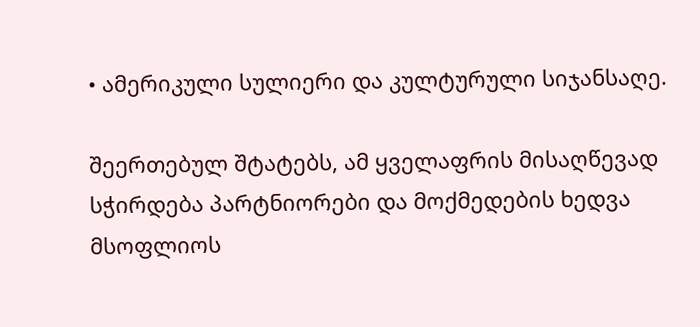• ამერიკული სულიერი და კულტურული სიჯანსაღე.

შეერთებულ შტატებს, ამ ყველაფრის მისაღწევად სჭირდება პარტნიორები და მოქმედების ხედვა მსოფლიოს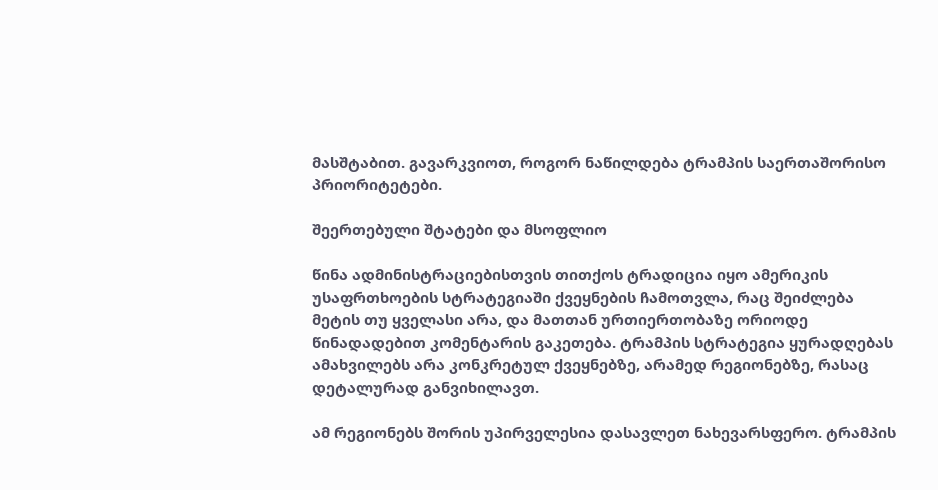მასშტაბით. გავარკვიოთ, როგორ ნაწილდება ტრამპის საერთაშორისო პრიორიტეტები.

შეერთებული შტატები და მსოფლიო

წინა ადმინისტრაციებისთვის თითქოს ტრადიცია იყო ამერიკის უსაფრთხოების სტრატეგიაში ქვეყნების ჩამოთვლა, რაც შეიძლება მეტის თუ ყველასი არა, და მათთან ურთიერთობაზე ორიოდე წინადადებით კომენტარის გაკეთება. ტრამპის სტრატეგია ყურადღებას ამახვილებს არა კონკრეტულ ქვეყნებზე, არამედ რეგიონებზე, რასაც დეტალურად განვიხილავთ.

ამ რეგიონებს შორის უპირველესია დასავლეთ ნახევარსფერო. ტრამპის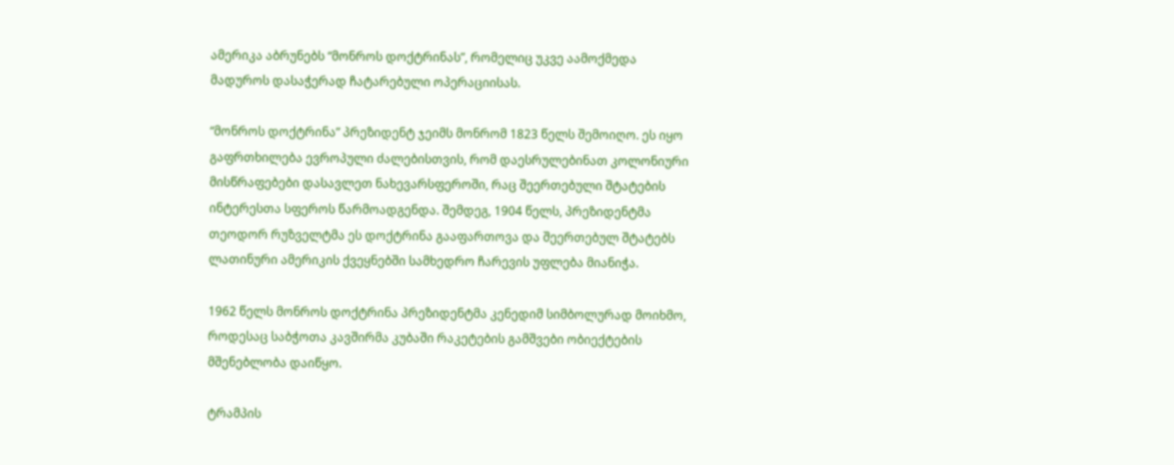ამერიკა აბრუნებს “მონროს დოქტრინას”, რომელიც უკვე აამოქმედა მადუროს დასაჭერად ჩატარებული ოპერაციისას.

“მონროს დოქტრინა” პრეზიდენტ ჯეიმს მონრომ 1823 წელს შემოიღო. ეს იყო გაფრთხილება ევროპული ძალებისთვის, რომ დაესრულებინათ კოლონიური მისწრაფებები დასავლეთ ნახევარსფეროში, რაც შეერთებული შტატების ინტერესთა სფეროს წარმოადგენდა. შემდეგ, 1904 წელს, პრეზიდენტმა თეოდორ რუზველტმა ეს დოქტრინა გააფართოვა და შეერთებულ შტატებს ლათინური ამერიკის ქვეყნებში სამხედრო ჩარევის უფლება მიანიჭა.

1962 წელს მონროს დოქტრინა პრეზიდენტმა კენედიმ სიმბოლურად მოიხმო, როდესაც საბჭოთა კავშირმა კუბაში რაკეტების გამშვები ობიექტების მშენებლობა დაიწყო.

ტრამპის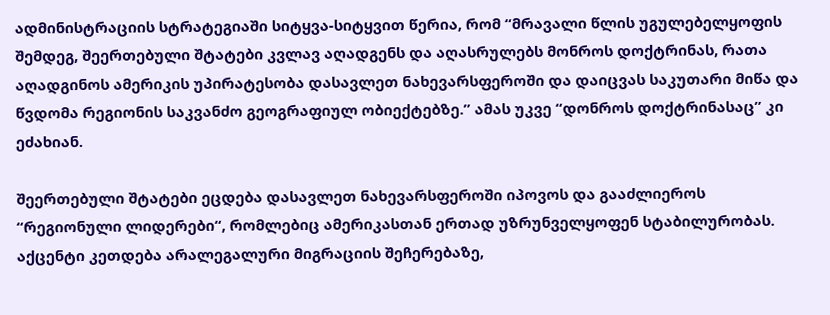ადმინისტრაციის სტრატეგიაში სიტყვა-სიტყვით წერია, რომ “მრავალი წლის უგულებელყოფის შემდეგ, შეერთებული შტატები კვლავ აღადგენს და აღასრულებს მონროს დოქტრინას, რათა აღადგინოს ამერიკის უპირატესობა დასავლეთ ნახევარსფეროში და დაიცვას საკუთარი მიწა და წვდომა რეგიონის საკვანძო გეოგრაფიულ ობიექტებზე.” ამას უკვე “დონროს დოქტრინასაც” კი ეძახიან.

შეერთებული შტატები ეცდება დასავლეთ ნახევარსფეროში იპოვოს და გააძლიეროს “რეგიონული ლიდერები“, რომლებიც ამერიკასთან ერთად უზრუნველყოფენ სტაბილურობას. აქცენტი კეთდება არალეგალური მიგრაციის შეჩერებაზე,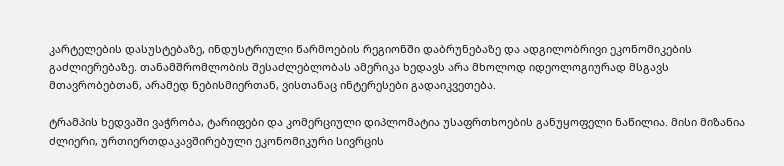კარტელების დასუსტებაზე, ინდუსტრიული წარმოების რეგიონში დაბრუნებაზე და ადგილობრივი ეკონომიკების გაძლიერებაზე. თანამშრომლობის შესაძლებლობას ამერიკა ხედავს არა მხოლოდ იდეოლოგიურად მსგავს მთავრობებთან, არამედ ნებისმიერთან, ვისთანაც ინტერესები გადაიკვეთება.

ტრამპის ხედვაში ვაჭრობა, ტარიფები და კომერციული დიპლომატია უსაფრთხოების განუყოფელი ნაწილია. მისი მიზანია ძლიერი, ურთიერთდაკავშირებული ეკონომიკური სივრცის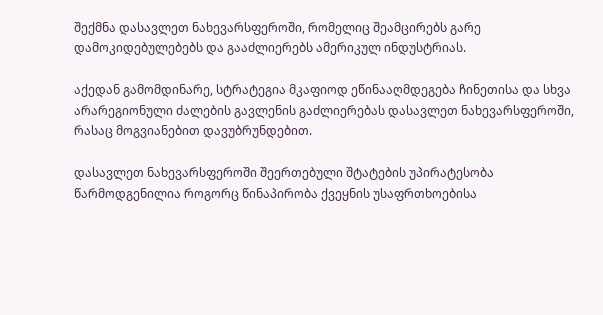შექმნა დასავლეთ ნახევარსფეროში, რომელიც შეამცირებს გარე დამოკიდებულებებს და გააძლიერებს ამერიკულ ინდუსტრიას.

აქედან გამომდინარე, სტრატეგია მკაფიოდ ეწინააღმდეგება ჩინეთისა და სხვა არარეგიონული ძალების გავლენის გაძლიერებას დასავლეთ ნახევარსფეროში, რასაც მოგვიანებით დავუბრუნდებით.

დასავლეთ ნახევარსფეროში შეერთებული შტატების უპირატესობა წარმოდგენილია როგორც წინაპირობა ქვეყნის უსაფრთხოებისა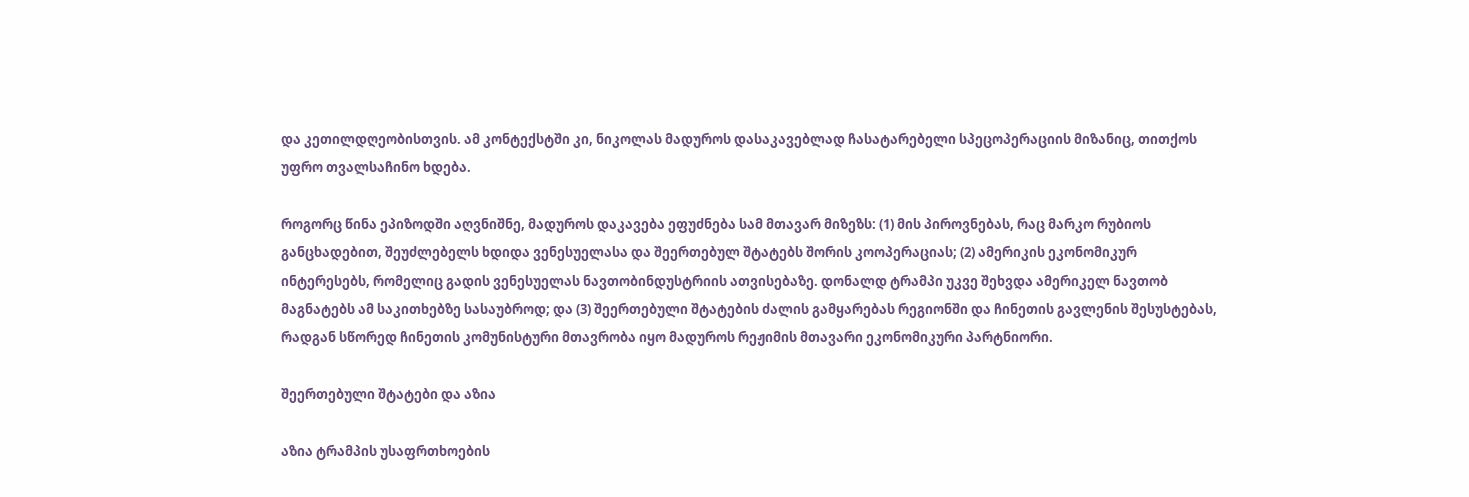და კეთილდღეობისთვის. ამ კონტექსტში კი, ნიკოლას მადუროს დასაკავებლად ჩასატარებელი სპეცოპერაციის მიზანიც, თითქოს უფრო თვალსაჩინო ხდება.

როგორც წინა ეპიზოდში აღვნიშნე, მადუროს დაკავება ეფუძნება სამ მთავარ მიზეზს: (1) მის პიროვნებას, რაც მარკო რუბიოს განცხადებით, შეუძლებელს ხდიდა ვენესუელასა და შეერთებულ შტატებს შორის კოოპერაციას; (2) ამერიკის ეკონომიკურ ინტერესებს, რომელიც გადის ვენესუელას ნავთობინდუსტრიის ათვისებაზე. დონალდ ტრამპი უკვე შეხვდა ამერიკელ ნავთობ მაგნატებს ამ საკითხებზე სასაუბროდ; და (3) შეერთებული შტატების ძალის გამყარებას რეგიონში და ჩინეთის გავლენის შესუსტებას, რადგან სწორედ ჩინეთის კომუნისტური მთავრობა იყო მადუროს რეჟიმის მთავარი ეკონომიკური პარტნიორი.

შეერთებული შტატები და აზია

აზია ტრამპის უსაფრთხოების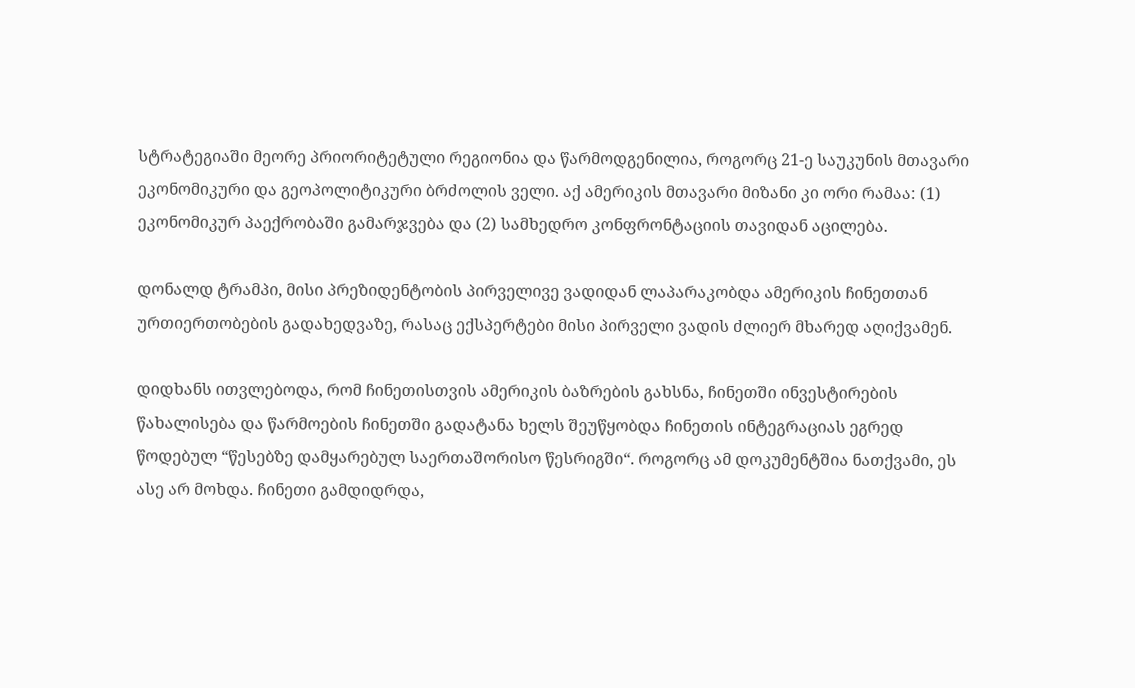სტრატეგიაში მეორე პრიორიტეტული რეგიონია და წარმოდგენილია, როგორც 21-ე საუკუნის მთავარი ეკონომიკური და გეოპოლიტიკური ბრძოლის ველი. აქ ამერიკის მთავარი მიზანი კი ორი რამაა: (1) ეკონომიკურ პაექრობაში გამარჯვება და (2) სამხედრო კონფრონტაციის თავიდან აცილება.

დონალდ ტრამპი, მისი პრეზიდენტობის პირველივე ვადიდან ლაპარაკობდა ამერიკის ჩინეთთან ურთიერთობების გადახედვაზე, რასაც ექსპერტები მისი პირველი ვადის ძლიერ მხარედ აღიქვამენ.

დიდხანს ითვლებოდა, რომ ჩინეთისთვის ამერიკის ბაზრების გახსნა, ჩინეთში ინვესტირების წახალისება და წარმოების ჩინეთში გადატანა ხელს შეუწყობდა ჩინეთის ინტეგრაციას ეგრედ წოდებულ “წესებზე დამყარებულ საერთაშორისო წესრიგში“. როგორც ამ დოკუმენტშია ნათქვამი, ეს ასე არ მოხდა. ჩინეთი გამდიდრდა,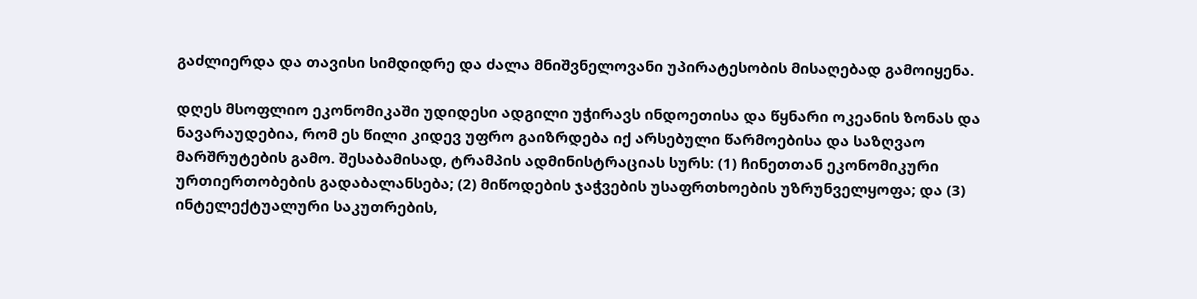გაძლიერდა და თავისი სიმდიდრე და ძალა მნიშვნელოვანი უპირატესობის მისაღებად გამოიყენა.

დღეს მსოფლიო ეკონომიკაში უდიდესი ადგილი უჭირავს ინდოეთისა და წყნარი ოკეანის ზონას და ნავარაუდებია, რომ ეს წილი კიდევ უფრო გაიზრდება იქ არსებული წარმოებისა და საზღვაო მარშრუტების გამო. შესაბამისად, ტრამპის ადმინისტრაციას სურს: (1) ჩინეთთან ეკონომიკური ურთიერთობების გადაბალანსება; (2) მიწოდების ჯაჭვების უსაფრთხოების უზრუნველყოფა; და (3) ინტელექტუალური საკუთრების,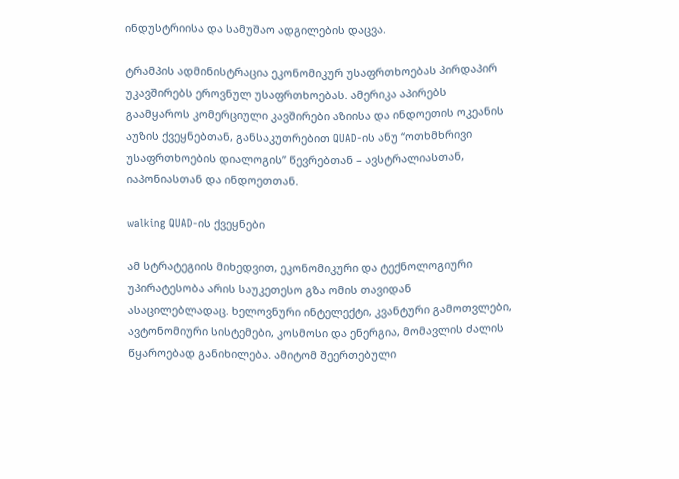ინდუსტრიისა და სამუშაო ადგილების დაცვა.

ტრამპის ადმინისტრაცია ეკონომიკურ უსაფრთხოებას პირდაპირ უკავშირებს ეროვნულ უსაფრთხოებას. ამერიკა აპირებს გაამყაროს კომერციული კავშირები აზიისა და ინდოეთის ოკეანის აუზის ქვეყნებთან, განსაკუთრებით QUAD-ის ანუ “ოთხმხრივი უსაფრთხოების დიალოგის” წევრებთან – ავსტრალიასთან, იაპონიასთან და ინდოეთთან.

walking QUAD-ის ქვეყნები

ამ სტრატეგიის მიხედვით, ეკონომიკური და ტექნოლოგიური უპირატესობა არის საუკეთესო გზა ომის თავიდან ასაცილებლადაც. ხელოვნური ინტელექტი, კვანტური გამოთვლები, ავტონომიური სისტემები, კოსმოსი და ენერგია, მომავლის ძალის წყაროებად განიხილება. ამიტომ შეერთებული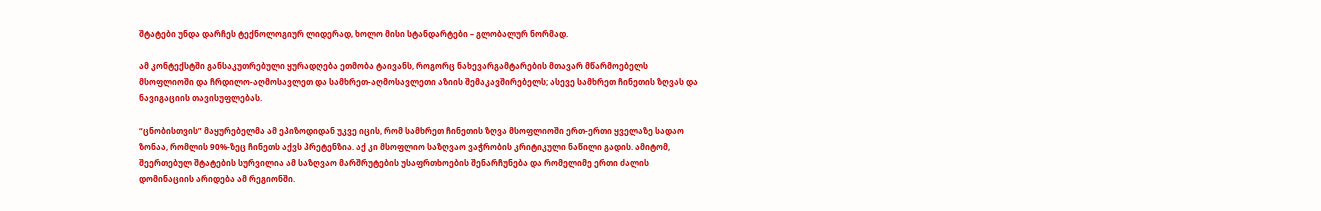შტატები უნდა დარჩეს ტექნოლოგიურ ლიდერად, ხოლო მისი სტანდარტები – გლობალურ ნორმად.

ამ კონტექსტში განსაკუთრებული ყურადღება ეთმობა ტაივანს, როგორც ნახევარგამტარების მთავარ მწარმოებელს მსოფლიოში და ჩრდილო-აღმოსავლეთ და სამხრეთ-აღმოსავლეთი აზიის შემაკავშირებელს; ასევე სამხრეთ ჩინეთის ზღვას და ნავიგაციის თავისუფლებას.

“ცნობისთვის” მაყურებელმა ამ ეპიზოდიდან უკვე იცის, რომ სამხრეთ ჩინეთის ზღვა მსოფლიოში ერთ-ერთი ყველაზე სადაო ზონაა, რომლის 90%-ზეც ჩინეთს აქვს პრეტენზია. აქ კი მსოფლიო საზღვაო ვაჭრობის კრიტიკული ნაწილი გადის. ამიტომ, შეერთებულ შტატების სურვილია ამ საზღვაო მარშრუტების უსაფრთხოების შენარჩუნება და რომელიმე ერთი ძალის დომინაციის არიდება ამ რეგიონში.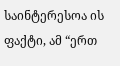საინტერესოა ის ფაქტი, ამ “ერთ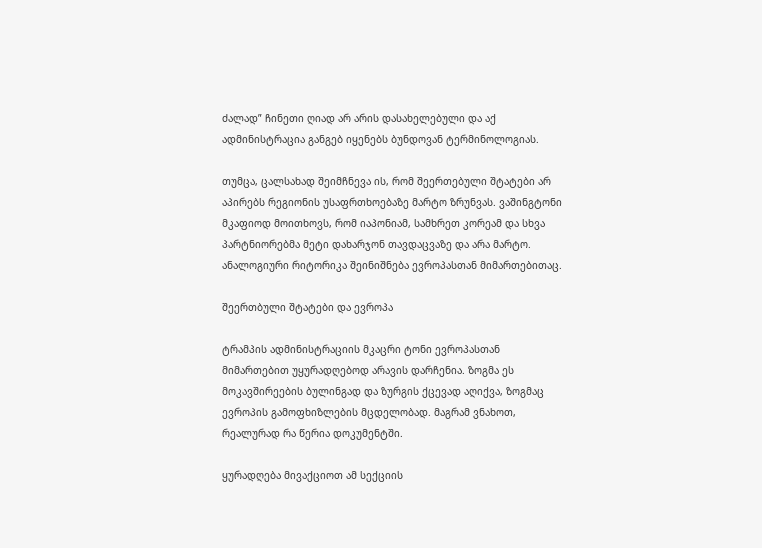ძალად” ჩინეთი ღიად არ არის დასახელებული და აქ ადმინისტრაცია განგებ იყენებს ბუნდოვან ტერმინოლოგიას.

თუმცა, ცალსახად შეიმჩნევა ის, რომ შეერთებული შტატები არ აპირებს რეგიონის უსაფრთხოებაზე მარტო ზრუნვას. ვაშინგტონი მკაფიოდ მოითხოვს, რომ იაპონიამ, სამხრეთ კორეამ და სხვა პარტნიორებმა მეტი დახარჯონ თავდაცვაზე და არა მარტო. ანალოგიური რიტორიკა შეინიშნება ევროპასთან მიმართებითაც.

შეერთბული შტატები და ევროპა

ტრამპის ადმინისტრაციის მკაცრი ტონი ევროპასთან მიმართებით უყურადღებოდ არავის დარჩენია. ზოგმა ეს მოკავშირეების ბულინგად და ზურგის ქცევად აღიქვა, ზოგმაც ევროპის გამოფხიზლების მცდელობად. მაგრამ ვნახოთ, რეალურად რა წერია დოკუმენტში.

ყურადღება მივაქციოთ ამ სექციის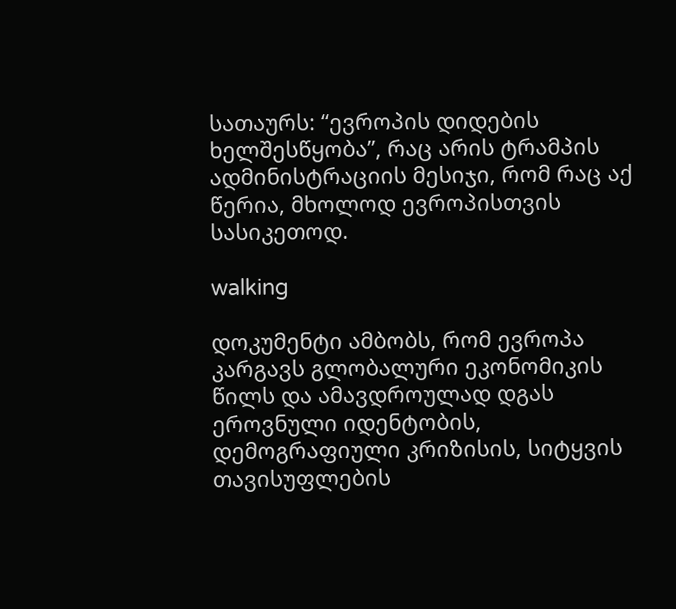სათაურს: “ევროპის დიდების ხელშესწყობა”, რაც არის ტრამპის ადმინისტრაციის მესიჯი, რომ რაც აქ წერია, მხოლოდ ევროპისთვის სასიკეთოდ.

walking

დოკუმენტი ამბობს, რომ ევროპა კარგავს გლობალური ეკონომიკის წილს და ამავდროულად დგას ეროვნული იდენტობის, დემოგრაფიული კრიზისის, სიტყვის თავისუფლების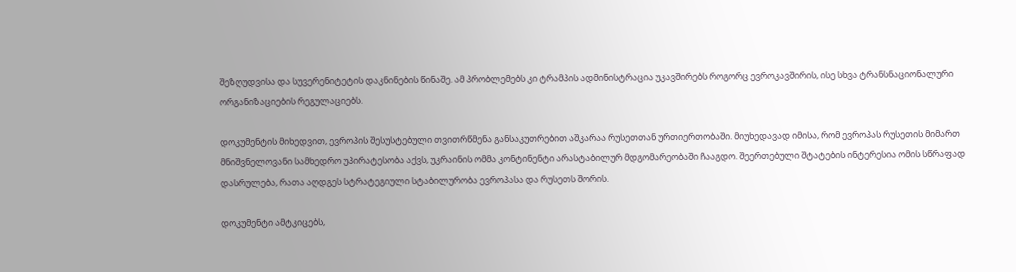შეზღუდვისა და სუვერენიტეტის დაკნინების წინაშე. ამ პრობლემებს კი ტრამპის ადმინისტრაცია უკავშირებს როგორც ევროკავშირის, ისე სხვა ტრანსნაციონალური ორგანიზაციების რეგულაციებს.

დოკუმენტის მიხედვით, ევროპის შესუსტებული თვითრწმენა განსაკუთრებით აშკარაა რუსეთთან ურთიერთობაში. მიუხედავად იმისა, რომ ევროპას რუსეთის მიმართ მნიშვნელოვანი სამხედრო უპირატესობა აქვს, უკრაინის ომმა კონტინენტი არასტაბილურ მდგომარეობაში ჩააგდო. შეერთებული შტატების ინტერესია ომის სწრაფად დასრულება, რათა აღდგეს სტრატეგიული სტაბილურობა ევროპასა და რუსეთს შორის.

დოკუმენტი ამტკიცებს,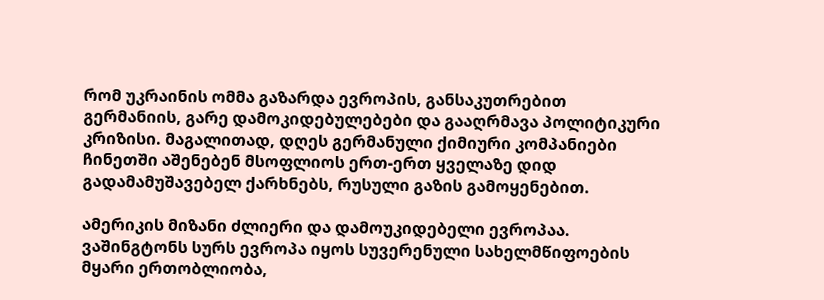რომ უკრაინის ომმა გაზარდა ევროპის, განსაკუთრებით გერმანიის, გარე დამოკიდებულებები და გააღრმავა პოლიტიკური კრიზისი. მაგალითად, დღეს გერმანული ქიმიური კომპანიები ჩინეთში აშენებენ მსოფლიოს ერთ-ერთ ყველაზე დიდ გადამამუშავებელ ქარხნებს, რუსული გაზის გამოყენებით.

ამერიკის მიზანი ძლიერი და დამოუკიდებელი ევროპაა. ვაშინგტონს სურს ევროპა იყოს სუვერენული სახელმწიფოების მყარი ერთობლიობა,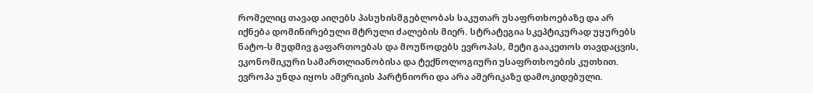რომელიც თავად აიღებს პასუხისმგებლობას საკუთარ უსაფრთხოებაზე და არ იქნება დომინირებული მტრული ძალების მიერ. სტრატეგია სკეპტიკურად უყურებს ნატო-ს მუდმივ გაფართოებას და მოუწოდებს ევროპას, მეტი გააკეთოს თავდაცვის, ეკონომიკური სამართლიანობისა და ტექნოლოგიური უსაფრთხოების კუთხით. ევროპა უნდა იყოს ამერიკის პარტნიორი და არა ამერიკაზე დამოკიდებული.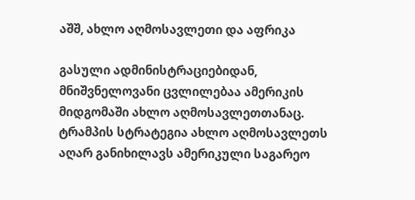აშშ, ახლო აღმოსავლეთი და აფრიკა

გასული ადმინისტრაციებიდან, მნიშვნელოვანი ცვლილებაა ამერიკის მიდგომაში ახლო აღმოსავლეთთანაც. ტრამპის სტრატეგია ახლო აღმოსავლეთს აღარ განიხილავს ამერიკული საგარეო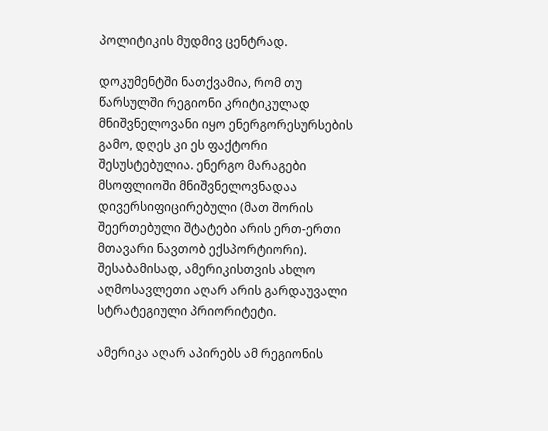პოლიტიკის მუდმივ ცენტრად.

დოკუმენტში ნათქვამია, რომ თუ წარსულში რეგიონი კრიტიკულად მნიშვნელოვანი იყო ენერგორესურსების გამო, დღეს კი ეს ფაქტორი შესუსტებულია. ენერგო მარაგები მსოფლიოში მნიშვნელოვნადაა დივერსიფიცირებული (მათ შორის შეერთებული შტატები არის ერთ-ერთი მთავარი ნავთობ ექსპორტიორი). შესაბამისად, ამერიკისთვის ახლო აღმოსავლეთი აღარ არის გარდაუვალი სტრატეგიული პრიორიტეტი.

ამერიკა აღარ აპირებს ამ რეგიონის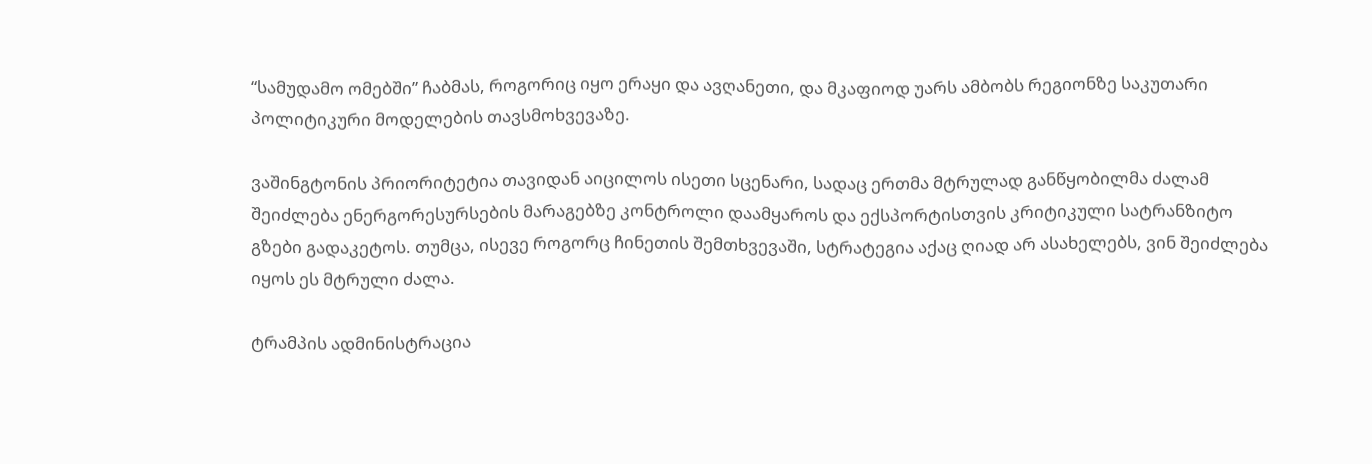“სამუდამო ომებში” ჩაბმას, როგორიც იყო ერაყი და ავღანეთი, და მკაფიოდ უარს ამბობს რეგიონზე საკუთარი პოლიტიკური მოდელების თავსმოხვევაზე.

ვაშინგტონის პრიორიტეტია თავიდან აიცილოს ისეთი სცენარი, სადაც ერთმა მტრულად განწყობილმა ძალამ შეიძლება ენერგორესურსების მარაგებზე კონტროლი დაამყაროს და ექსპორტისთვის კრიტიკული სატრანზიტო გზები გადაკეტოს. თუმცა, ისევე როგორც ჩინეთის შემთხვევაში, სტრატეგია აქაც ღიად არ ასახელებს, ვინ შეიძლება იყოს ეს მტრული ძალა.

ტრამპის ადმინისტრაცია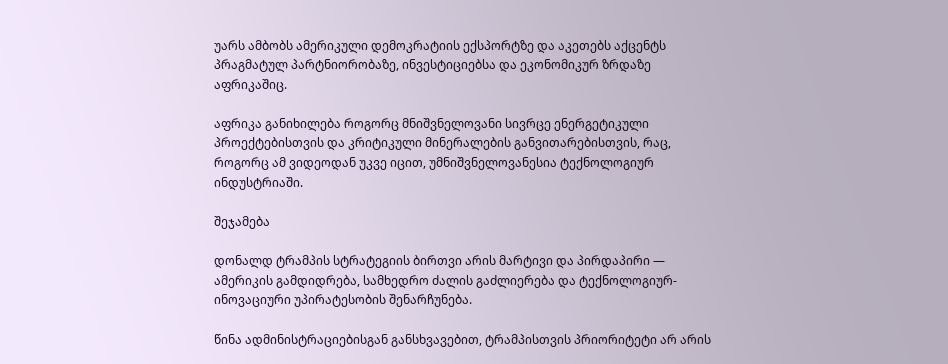უარს ამბობს ამერიკული დემოკრატიის ექსპორტზე და აკეთებს აქცენტს პრაგმატულ პარტნიორობაზე, ინვესტიციებსა და ეკონომიკურ ზრდაზე აფრიკაშიც.

აფრიკა განიხილება როგორც მნიშვნელოვანი სივრცე ენერგეტიკული პროექტებისთვის და კრიტიკული მინერალების განვითარებისთვის, რაც, როგორც ამ ვიდეოდან უკვე იცით, უმნიშვნელოვანესია ტექნოლოგიურ ინდუსტრიაში.

შეჯამება

დონალდ ტრამპის სტრატეგიის ბირთვი არის მარტივი და პირდაპირი — ამერიკის გამდიდრება, სამხედრო ძალის გაძლიერება და ტექნოლოგიურ-ინოვაციური უპირატესობის შენარჩუნება.

წინა ადმინისტრაციებისგან განსხვავებით, ტრამპისთვის პრიორიტეტი არ არის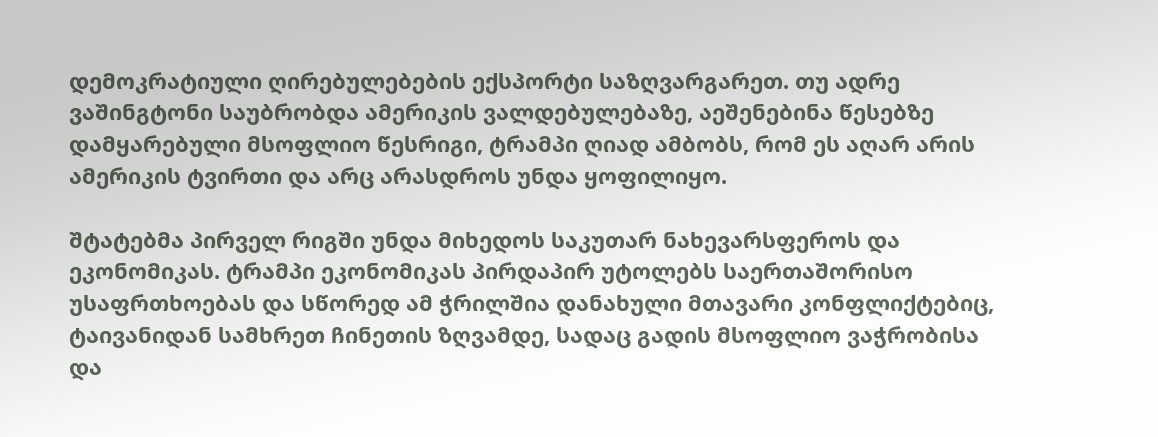დემოკრატიული ღირებულებების ექსპორტი საზღვარგარეთ. თუ ადრე ვაშინგტონი საუბრობდა ამერიკის ვალდებულებაზე, აეშენებინა წესებზე დამყარებული მსოფლიო წესრიგი, ტრამპი ღიად ამბობს, რომ ეს აღარ არის ამერიკის ტვირთი და არც არასდროს უნდა ყოფილიყო.

შტატებმა პირველ რიგში უნდა მიხედოს საკუთარ ნახევარსფეროს და ეკონომიკას. ტრამპი ეკონომიკას პირდაპირ უტოლებს საერთაშორისო უსაფრთხოებას და სწორედ ამ ჭრილშია დანახული მთავარი კონფლიქტებიც, ტაივანიდან სამხრეთ ჩინეთის ზღვამდე, სადაც გადის მსოფლიო ვაჭრობისა და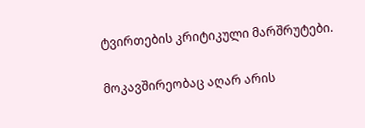ტვირთების კრიტიკული მარშრუტები.

მოკავშირეობაც აღარ არის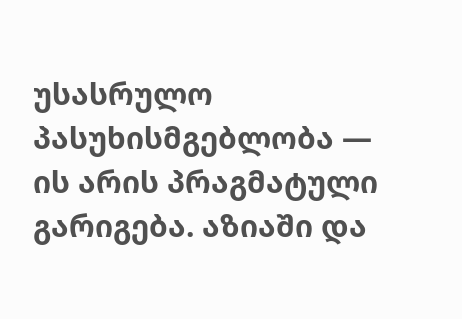უსასრულო პასუხისმგებლობა — ის არის პრაგმატული გარიგება. აზიაში და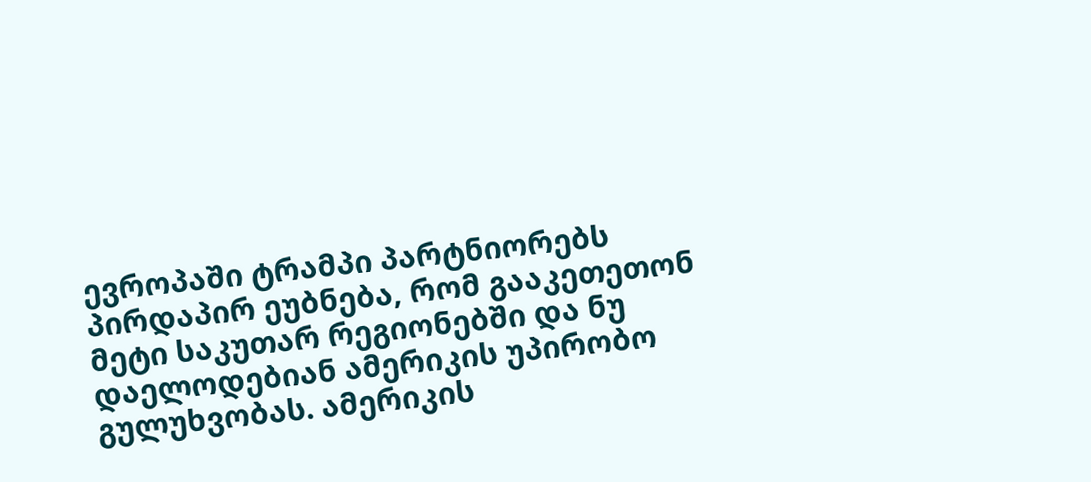ევროპაში ტრამპი პარტნიორებს პირდაპირ ეუბნება, რომ გააკეთეთონ მეტი საკუთარ რეგიონებში და ნუ დაელოდებიან ამერიკის უპირობო გულუხვობას. ამერიკის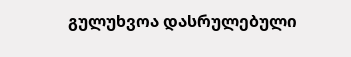გულუხვოა დასრულებული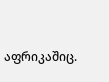აფრიკაშიც.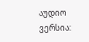აუდიო ვერსია: